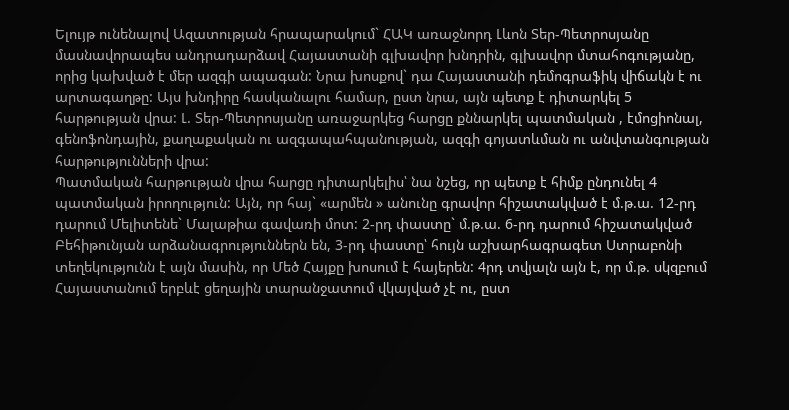Ելույթ ունենալով Ազատության հրապարակում` ՀԱԿ առաջնորդ Լևոն Տեր-Պետրոսյանը մասնավորապես անդրադարձավ Հայաստանի գլխավոր խնդրին, գլխավոր մտահոգությանը, որից կախված է մեր ազգի ապագան: Նրա խոսքով` դա Հայաստանի դեմոգրաֆիկ վիճակն է ու արտագաղթը: Այս խնդիրը հասկանալու համար, ըստ նրա, այն պետք է դիտարկել 5 հարթության վրա: Լ. Տեր-Պետրոսյանը առաջարկեց հարցը քննարկել պատմական , էմոցիոնալ, գենոֆոնդային, քաղաքական ու ազգապահպանության, ազգի գոյատևման ու անվտանգության հարթությունների վրա:
Պատմական հարթության վրա հարցը դիտարկելիս՝ նա նշեց, որ պետք է հիմք ընդունել 4 պատմական իրողություն: Այն, որ հայ` «արմեն » անունը գրավոր հիշատակված է մ.թ.ա. 12-րդ դարում Մելիտենե` Մալաթիա գավառի մոտ: 2-րդ փաստը` մ.թ.ա. 6-րդ դարում հիշատակված Բեհիթունյան արձանագրություններն են, 3-րդ փաստը՝ հույն աշխարհագրագետ Ստրաբոնի տեղեկությունն է այն մասին, որ Մեծ Հայքը խոսում է հայերեն: 4րդ տվյալն այն է, որ մ.թ. սկզբում Հայաստանում երբևէ ցեղային տարանջատում վկայված չէ ու, ըստ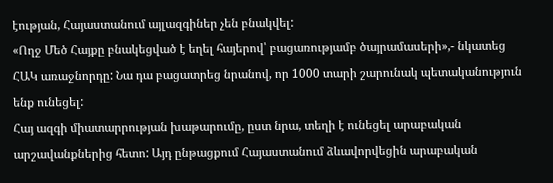էության, Հայաստանում այլազգիներ չեն բնակվել:
«Ողջ Մեծ Հայքը բնակեցված է եղել հայերով՝ բացառությամբ ծայրամասերի»,- նկատեց ՀԱԿ առաջնորդը: Նա դա բացատրեց նրանով, որ 1000 տարի շարունակ պետականություն ենք ունեցել:
Հայ ազգի միատարրության խաթարումը, ըստ նրա, տեղի է ունեցել արաբական արշավանքներից հետո: Այդ ընթացքում Հայաստանում ձևավորվեցին արաբական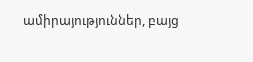ամիրայություններ, բայց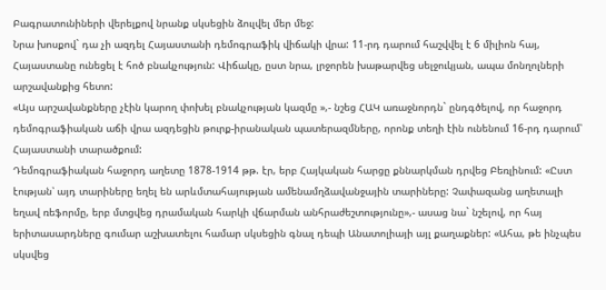Բագրատունիների վերելքով նրանք սկսեցին ձուլվել մեր մեջ:
Նրա խոսքով` դա չի ազդել Հայաստանի դեմոգրաֆիկ վիճակի վրա: 11-րդ դարում հաշվվել է 6 միլիոն հայ, Հայաստանը ունեցել է հոծ բնակչություն: Վիճակը, ըստ նրա, լրջորեն խաթարվեց սելջուկյան, ապա մոնղոլների արշավանքից հետո:
«Այս արշավանքները չէին կարող փոխել բնակչության կազմը »,- նշեց ՀԱԿ առաջնորդն` ընդգծելով, որ հաջորդ դեմոգրաֆիական աճի վրա ազդեցին թուրք-իրանական պատերազմները, որոնք տեղի էին ունենում 16-րդ դարում՝ Հայաստանի տարածքում:
Դեմոգրաֆիական հաջորդ աղետը 1878-1914 թթ. էր, երբ Հայկական հարցը քննարկման դրվեց Բեռլինում: «Ըստ էության՝ այդ տարիները եղել են արևմտահայության ամենամղձավանջային տարիները: Չափազանց աղետալի եղավ ռեֆորմը, երբ մտցվեց դրամական հարկի վճարման անհրաժեշտությունը»,- ասաց նա` նշելով, որ հայ երիտասարդները գումար աշխատելու համար սկսեցին գնալ դեպի Անատոլիայի այլ քաղաքներ: «Ահա, թե ինչպես սկսվեց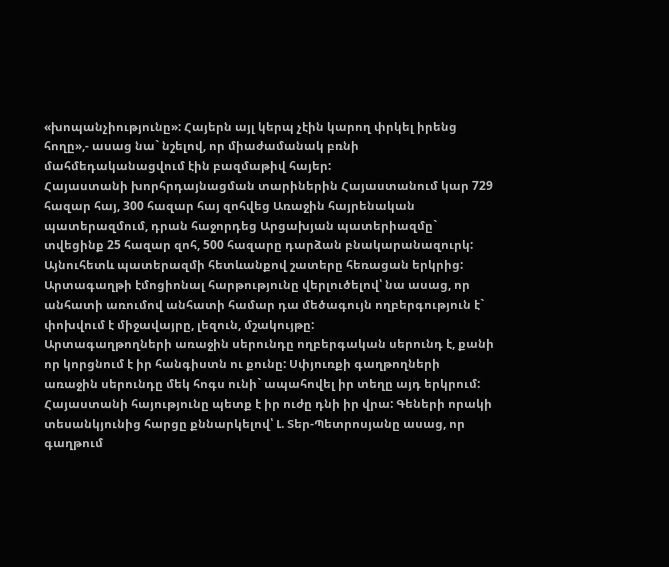«խոպանչիությունը»: Հայերն այլ կերպ չէին կարող փրկել իրենց հողը»,- ասաց նա` նշելով, որ միաժամանակ բռնի մահմեդականացվում էին բազմաթիվ հայեր:
Հայաստանի խորհրդայնացման տարիներին Հայաստանում կար 729 հազար հայ, 300 հազար հայ զոհվեց Առաջին հայրենական պատերազմում, դրան հաջորդեց Արցախյան պատերիազմը` տվեցինք 25 հազար զոհ, 500 հազարը դարձան բնակարանազուրկ: Այնուհետև պատերազմի հետևանքով շատերը հեռացան երկրից:
Արտագաղթի էմոցիոնալ հարթությունը վերլուծելով՝ նա ասաց, որ անհատի առումով անհատի համար դա մեծագույն ողբերգություն է` փոխվում է միջավայրը, լեզուն, մշակույթը:
Արտագաղթողների առաջին սերունդը ողբերգական սերունդ է, քանի որ կորցնում է իր հանգիստն ու քունը: Սփյուռքի գաղթողների առաջին սերունդը մեկ հոգս ունի` ապահովել իր տեղը այդ երկրում:
Հայաստանի հայությունը պետք է իր ուժը դնի իր վրա: Գեների որակի տեսանկյունից հարցը քննարկելով՝ Լ. Տեր-Պետրոսյանը ասաց, որ գաղթում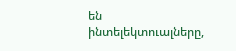են ինտելեկտուալները,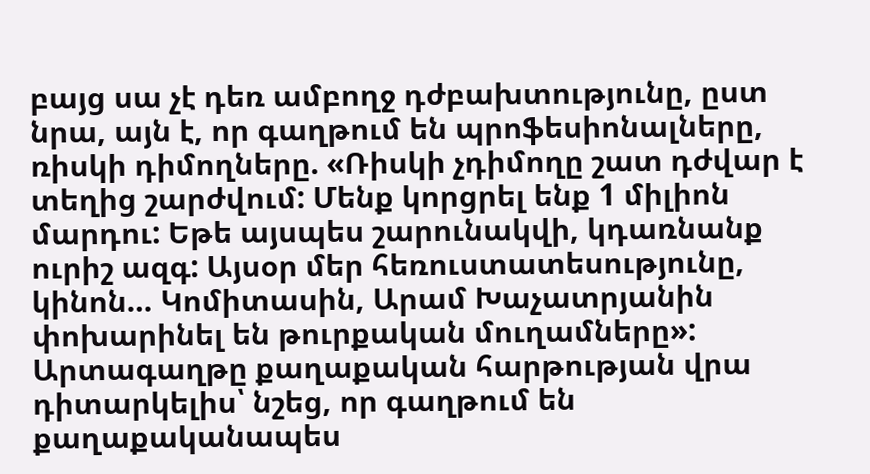բայց սա չէ դեռ ամբողջ դժբախտությունը, ըստ նրա, այն է, որ գաղթում են պրոֆեսիոնալները, ռիսկի դիմողները. «Ռիսկի չդիմողը շատ դժվար է տեղից շարժվում: Մենք կորցրել ենք 1 միլիոն մարդու: Եթե այսպես շարունակվի, կդառնանք ուրիշ ազգ: Այսօր մեր հեռուստատեսությունը, կինոն… Կոմիտասին, Արամ Խաչատրյանին փոխարինել են թուրքական մուղամները»:
Արտագաղթը քաղաքական հարթության վրա դիտարկելիս՝ նշեց, որ գաղթում են քաղաքականապես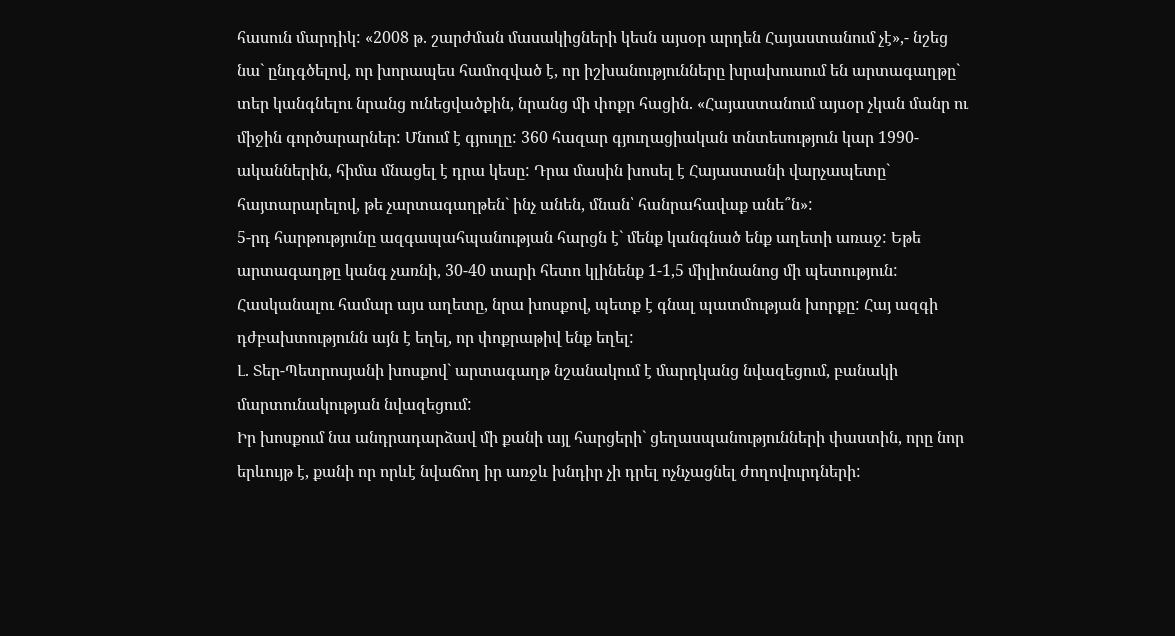հասուն մարդիկ: «2008 թ. շարժման մասակիցների կեսն այսօր արդեն Հայաստանում չէ»,- նշեց նա` ընդգծելով, որ խորապես համոզված է, որ իշխանությունները խրախուսում են արտագաղթը` տեր կանգնելու նրանց ունեցվածքին, նրանց մի փոքր հացին. «Հայաստանում այսօր չկան մանր ու միջին գործարարներ: Մնում է գյուղը: 360 հազար գյուղացիական տնտեսություն կար 1990-ականներին, հիմա մնացել է դրա կեսը: Դրա մասին խոսել է Հայաստանի վարչապետը` հայտարարելով, թե չարտագաղթեն` ինչ անեն, մնան՝ հանրահավաք անե՞ն»:
5-րդ հարթությունը ազգապահպանության հարցն է` մենք կանգնած ենք աղետի առաջ: Եթե արտագաղթը կանգ չառնի, 30-40 տարի հետո կլինենք 1-1,5 միլիոնանոց մի պետություն:
Հասկանալու համար այս աղետը, նրա խոսքով, պետք է գնալ պատմության խորքը: Հայ ազգի դժբախտությունն այն է եղել, որ փոքրաթիվ ենք եղել:
Լ. Տեր-Պետրոսյանի խոսքով` արտագաղթ նշանակում է մարդկանց նվազեցում, բանակի մարտունակության նվազեցում:
Իր խոսքում նա անդրադարձավ մի քանի այլ հարցերի` ցեղասպանությունների փաստին, որը նոր երևույթ է, քանի որ որևէ նվաճող իր առջև խնդիր չի դրել ոչնչացնել ժողովուրդների: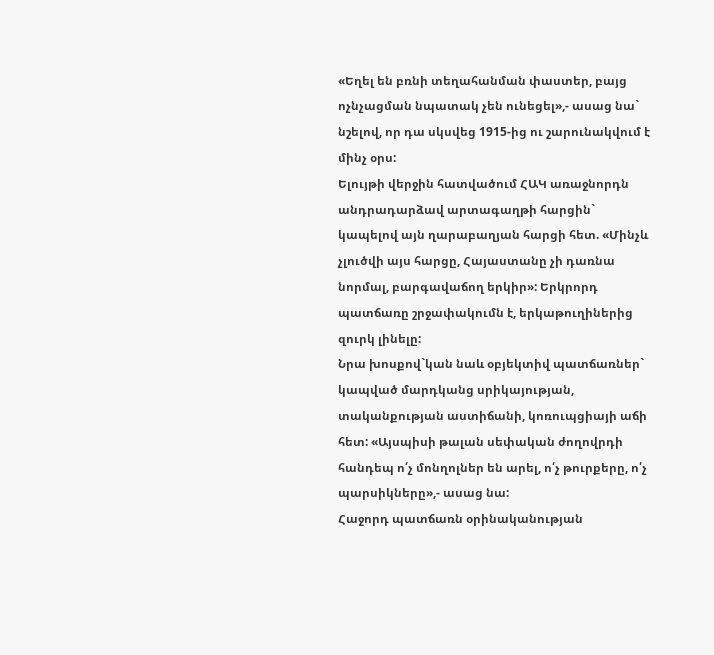«Եղել են բռնի տեղահանման փաստեր, բայց ոչնչացման նպատակ չեն ունեցել»,- ասաց նա` նշելով, որ դա սկսվեց 1915-ից ու շարունակվում է մինչ օրս:
Ելույթի վերջին հատվածում ՀԱԿ առաջնորդն անդրադարձավ արտագաղթի հարցին` կապելով այն ղարաբաղյան հարցի հետ. «Մինչև չլուծվի այս հարցը, Հայաստանը չի դառնա նորմալ, բարգավաճող երկիր»: Երկրորդ պատճառը շրջափակումն է, երկաթուղիներից զուրկ լինելը:
Նրա խոսքով`կան նաև օբյեկտիվ պատճառներ` կապված մարդկանց սրիկայության, տականքության աստիճանի, կոռուպցիայի աճի հետ: «Այսպիսի թալան սեփական ժողովրդի հանդեպ ո՛չ մոնղոլներ են արել, ո՛չ թուրքերը, ո՛չ պարսիկները»,- ասաց նա:
Հաջորդ պատճառն օրինականության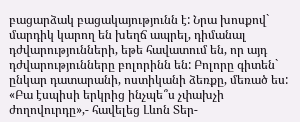բացարձակ բացակայությունն է: Նրա խոսքով` մարդիկ կարող են խեղճ ապրել, դիմանալ դժվարությունների, եթե հավատում են, որ այդ դժվարությունները բոլորինն են: Բոլորը գիտեն` ընկար դատարանի, ոստիկանի ձեռքը, մեռած ես: «Բա էսպիսի երկրից ինչպե՞ս չփախչի ժողովուրդը»,- հավելեց Լևոն Տեր-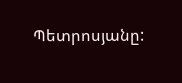Պետրոսյանը: